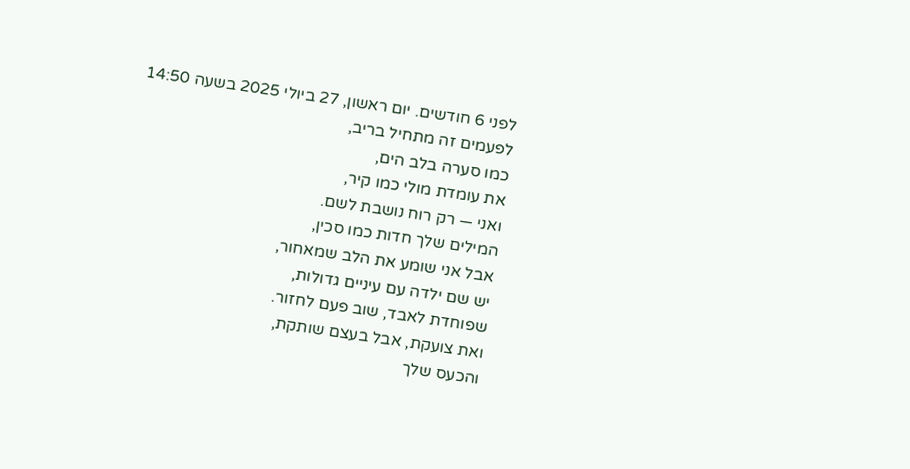לפני 6 חודשים. יום ראשון, 27 ביולי 2025 בשעה 14:50
לפעמים זה מתחיל בריב,
כמו סערה בלב הים,
את עומדת מולי כמו קיר,
ואני — רק רוח נושבת לשם.
המילים שלך חדות כמו סכין,
אבל אני שומע את הלב שמאחור,
יש שם ילדה עם עיניים גדולות,
שפוחדת לאבד, שוב פעם לחזור.
ואת צועקת, אבל בעצם שותקת,
והכעס שלך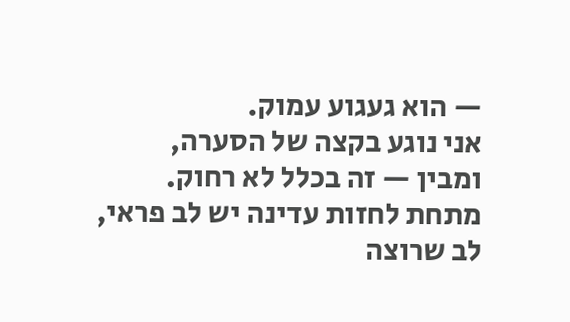— הוא געגוע עמוק.
אני נוגע בקצה של הסערה,
ומבין — זה בכלל לא רחוק.
מתחת לחזות עדינה יש לב פראי,
לב שרוצה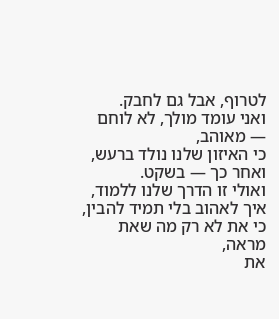לטרוף, אבל גם לחבק.
ואני עומד מולך, לא לוחם — מאוהב,
כי האיזון שלנו נולד ברעש,
ואחר כך — בשקט.
ואולי זו הדרך שלנו ללמוד,
איך לאהוב בלי תמיד להבין,
כי את לא רק מה שאת מראה,
את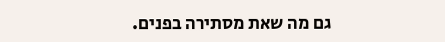גם מה שאת מסתירה בפנים.